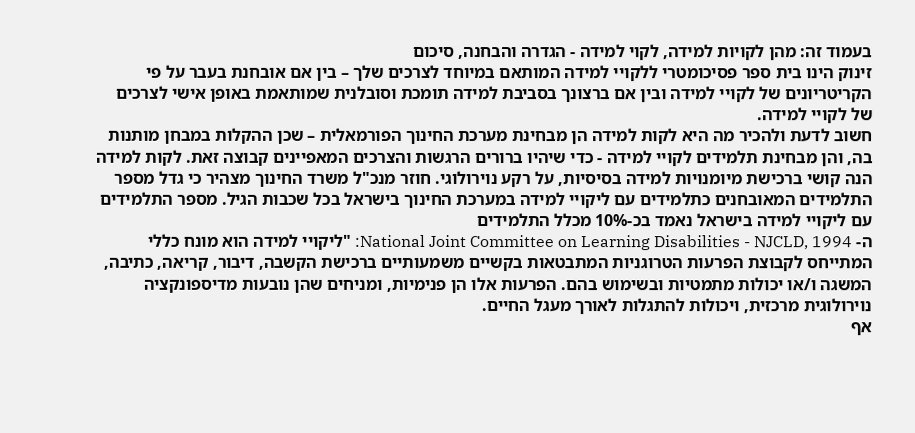בעמוד זה: מהן לקויות למידה, לקוי למידה - הגדרה והבחנה, סיכום
זינוק הינו בית ספר פסיכומטרי ללקויי למידה המותאם במיוחד לצרכים שלך – בין אם אובחנת בעבר על פי הקריטריונים של לקויי למידה ובין אם ברצונך בסביבת למידה תומכת וסובלנית שמותאמת באופן אישי לצרכים של לקויי למידה.
חשוב לדעת ולהכיר מה היא לקות למידה הן מבחינת מערכת החינוך הפורמאלית – שכן ההקלות במבחן מותנות בה, והן מבחינת תלמידים לקויי למידה - כדי שיהיו ברורים הרגשות והצרכים המאפיינים קבוצה זאת. לקות למידה הנה קושי ברכישת מיומנויות למידה בסיסיות, על רקע נוירולוגי. חוזר מנכ"ל משרד החינוך מצהיר כי גדל מספר התלמידים המאובחנים כתלמידים עם ליקויי למידה במערכת החינוך בישראל בכל שכבות הגיל. מספר התלמידים עם ליקויי למידה בישראל נאמד בכ-10% מכלל התלמידים
ה- National Joint Committee on Learning Disabilities - NJCLD, 1994: "ליקויי למידה הוא מונח כללי המתייחס לקבוצת הפרעות הטרוגניות המתבטאות בקשיים משמעותיים ברכישת הקשבה, דיבור, קריאה, כתיבה, המשגה ו/או יכולות מתמטיות ובשימוש בהם. הפרעות אלו הן פנימיות, ומניחים שהן נובעות מדיספונקציה נוירולוגית מרכזית, ויכולות להתגלות לאורך מעגל החיים.
אף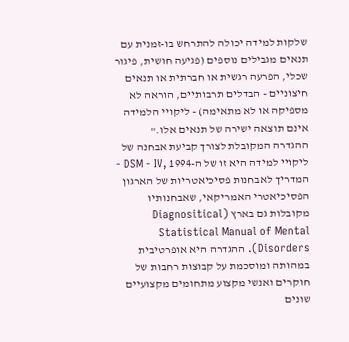שלקות למידה יכולה להתרחש בו-זמנית עם תנאים מגבילים נוספים (פגיעה חושית, פיגור שכלי, הפרעה רגשית או חברתית או תנאים חיצוניים - הבדלים תרבותיים, הוראה לא מספיקה או לא מתאימה) - ליקויי הלמידה אינם תוצאה ישירה של תנאים אלו."
ההגדרה המקובלת לצורך קביעת אבחנה של ליקויי למידה היא זו של ה-1994 ,DSM - IV - המדריך לאבחנות פסיכיאטריות של הארגון הפסיכיאטרי האמריקאי, שאבחנותיו מקובלות גם בארץ (Diagnositical Statistical Manual of Mental Disorders). ההגדרה היא אופרטיבית במהותה ומוסכמת על קבוצות רחבות של חוקרים ואנשי מקצוע מתחומים מקצועיים שונים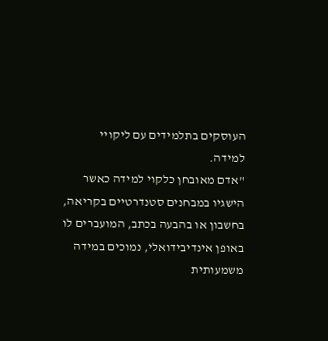העוסקים בתלמידים עם ליקויי למידה.
"אדם מאובחן כלקוי למידה כאשר הישגיו במבחנים סטנדרטיים בקריאה, בחשבון או בהבעה בכתב, המועברים לו באופן אינדיבידואלי, נמוכים במידה משמעותית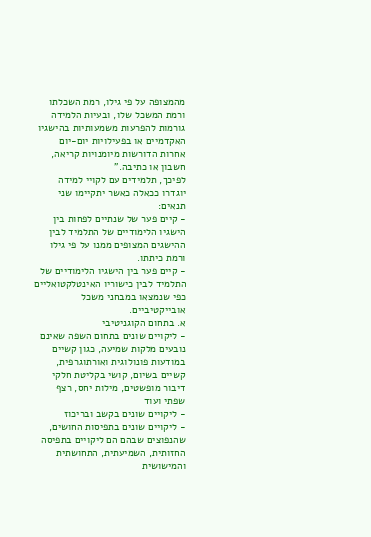מהמצופה על פי גילו, רמת השכלתו ורמת המשכל שלו, ובעיות הלמידה גורמות להפרעות משמעותיות בהישגיו האקדמיים או בפעילויות יום-יום אחרות הדורשות מיומנויות קריאה, חשבון או כתיבה."
לפיכך, תלמידים עם לקויי למידה יוגדרו ככאלה כאשר יתקיימו שני תנאים:
- קיים פער של שנתיים לפחות בין הישגיו הלימודיים של התלמיד לבין ההישגים המצופים ממנו על פי גילו ורמת כיתתו.
- קיים פער בין הישגיו הלימודיים של התלמיד לבין כישוריו האינטלקטואליים כפי שנמצאו במבחני משכל אובייקטיביים.
א. בתחום הקוגניטיבי
- ליקויים שונים בתחום השפה שאינם נובעים מלקות שמיעה, כגון קשיים במודעות פונולוגית ואורתוגרפית, קשיים בשיום, קושי בקליטת חלקי דיבור מופשטים, מילות יחס, רצף שפתי ועוד
- ליקויים שונים בקשב ובריכוז
- ליקויים שונים בתפיסות החושים, שהנפוצים שבהם הם ליקויים בתפיסה החזותית, השמיעתית, התחושתית והמישושית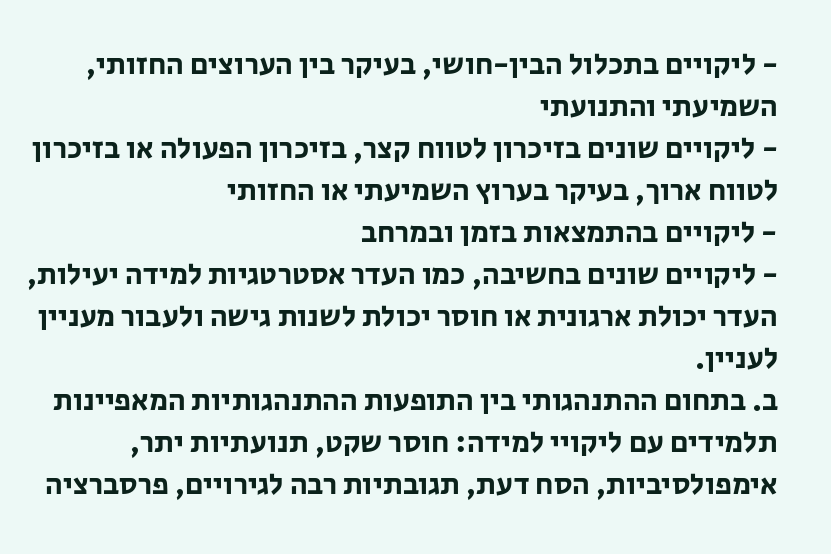- ליקויים בתכלול הבין-חושי, בעיקר בין הערוצים החזותי, השמיעתי והתנועתי
- ליקויים שונים בזיכרון לטווח קצר, בזיכרון הפעולה או בזיכרון לטווח ארוך, בעיקר בערוץ השמיעתי או החזותי
- ליקויים בהתמצאות בזמן ובמרחב
- ליקויים שונים בחשיבה, כמו העדר אסטרטגיות למידה יעילות, העדר יכולת ארגונית או חוסר יכולת לשנות גישה ולעבור מעניין לעניין.
ב. בתחום ההתנהגותי בין התופעות ההתנהגותיות המאפיינות תלמידים עם ליקויי למידה: חוסר שקט, תנועתיות יתר, אימפולסיביות, הסח דעת, תגובתיות רבה לגירויים, פרסברציה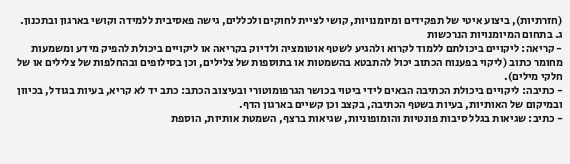(חזרתיות), ביצוע איטי של תפקידים ומיומנויות, קושי לציית לחוקים ולכללים, גישה פאסיבית ללמידה וקושי בארגון ובתכנון.
ג. בתחום המיומנויות הנרכשות
- קריאה: ליקויים ביכולתם ללמוד לקרוא ולהגיע לשטף אוטומציה ולדיוק בקריאה או ליקויים ביכולת להפיק מידע ומשמעות מחומר כתוב (ליקוי בפענוח הכתוב יכול להתבטא בהשמטות או בתוספות של צלילים, וכן בסילופים ובהחלפות של צלילים או של חלקי מילים).
- כתיבה: ליקויים ביכולת הכתיבה הבאים לידי ביטוי בכושר הגרפומוטורי ובעיצוב הכתב: כתב יד לא קריא, בעיות בגודל, בכיוון ובמיקום של האותיות, בעיות בשטף הכתיבה, בקצב וכן קשיים בארגון הדף.
- כתיב: שגיאות בגלל סיבות פונטיות והומופוניות, שגיאות ברצף, השמטת אותיות, הוספת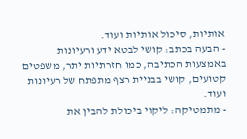אותיות, סיכול אותיות ועוד.
- הבעה בכתב: קושי לבטא ידע ורעיונות באמצעות הכתיבה, כמו חזרתיות יתר, משפטים קטועים, קושי בבניית רצף מתפתח של רעיונות ועוד.
- מתמטיקה: ליקוי ביכולת להבין את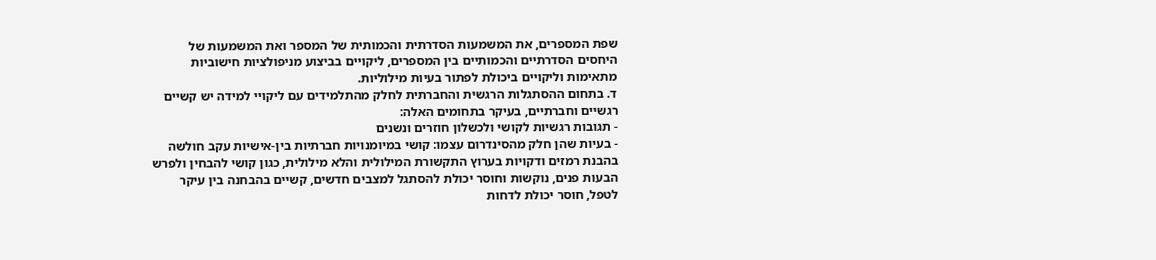שפת המספרים, את המשמעות הסדרתית והכמותית של המספר ואת המשמעות של היחסים הסדרתיים והכמותיים בין המספרים, ליקויים בביצוע מניפולציות חישוביות מתאימות וליקויים ביכולת לפתור בעיות מילוליות.
ד. בתחום ההסתגלות הרגשית והחברתית לחלק מהתלמידים עם ליקויי למידה יש קשיים רגשיים וחברתיים, בעיקר בתחומים האלה:
- תגובות רגשיות לקושי ולכשלון חוזרים ונשנים
- בעיות שהן חלק מהסינדרום עצמו: קושי במיומנויות חברתיות בין-אישיות עקב חולשה בהבנת רמזים ודקויות בערוץ התקשורת המילולית והלא מילולית, כגון קושי להבחין ולפרש הבעות פנים, נוקשות וחוסר יכולת להסתגל למצבים חדשים, קשיים בהבחנה בין עיקר לטפל, חוסר יכולת לדחות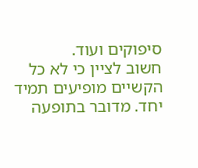סיפוקים ועוד.
חשוב לציין כי לא כל הקשיים מופיעים תמיד יחד. מדובר בתופעה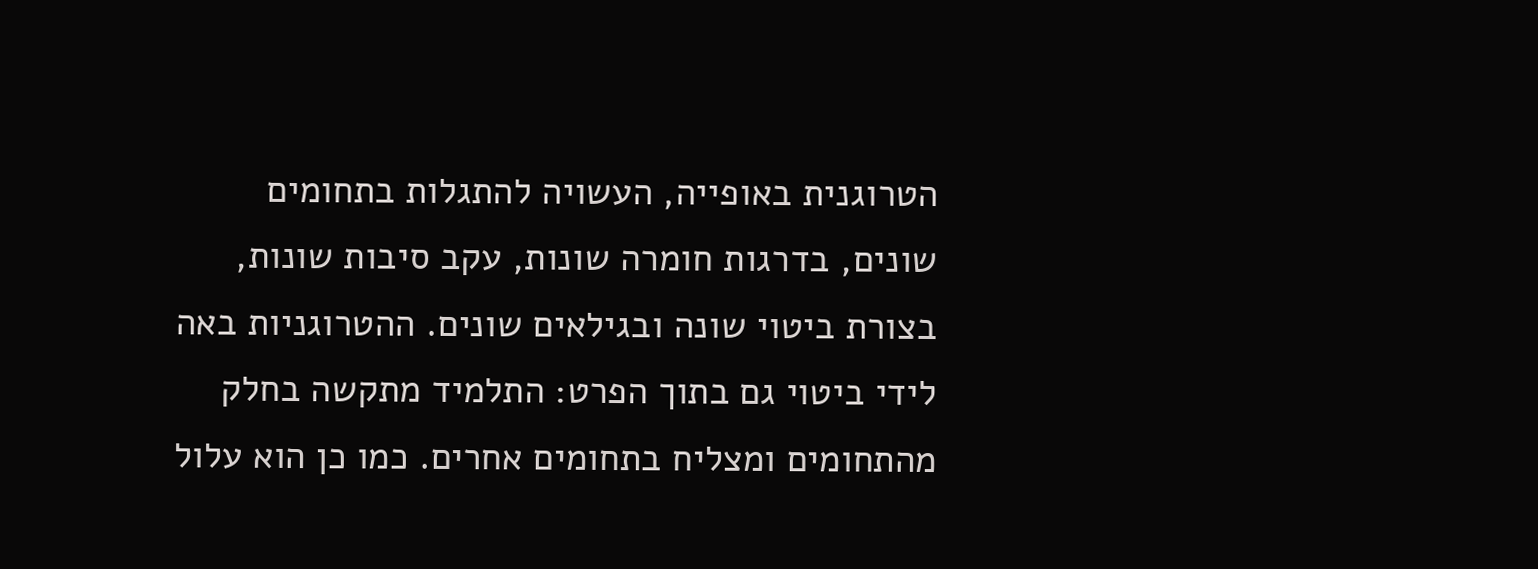הטרוגנית באופייה, העשויה להתגלות בתחומים שונים, בדרגות חומרה שונות, עקב סיבות שונות, בצורת ביטוי שונה ובגילאים שונים. ההטרוגניות באה לידי ביטוי גם בתוך הפרט: התלמיד מתקשה בחלק מהתחומים ומצליח בתחומים אחרים. כמו כן הוא עלול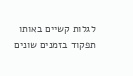לגלות קשיים באותו תפקוד בזמנים שונים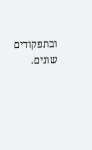ובתפקודים שונים.